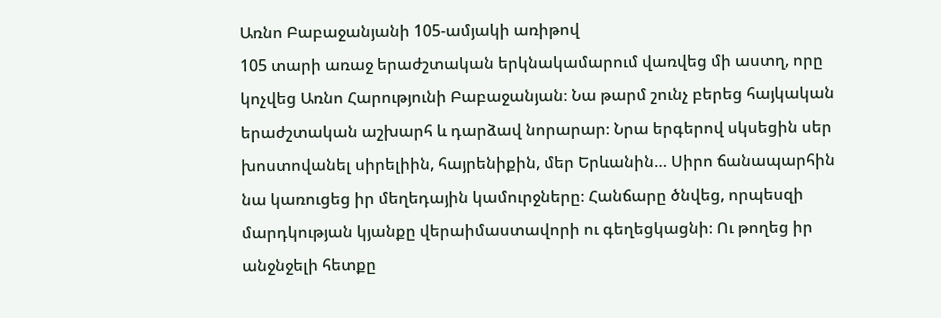Առնո Բաբաջանյանի 105-ամյակի առիթով
105 տարի առաջ երաժշտական երկնակամարում վառվեց մի աստղ, որը կոչվեց Առնո Հարությունի Բաբաջանյան։ Նա թարմ շունչ բերեց հայկական երաժշտական աշխարհ և դարձավ նորարար։ Նրա երգերով սկսեցին սեր խոստովանել սիրելիին, հայրենիքին, մեր Երևանին… Սիրո ճանապարհին նա կառուցեց իր մեղեդային կամուրջները։ Հանճարը ծնվեց, որպեսզի մարդկության կյանքը վերաիմաստավորի ու գեղեցկացնի։ Ու թողեց իր անջնջելի հետքը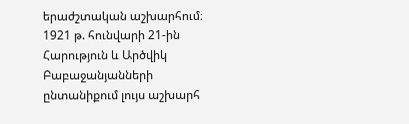երաժշտական աշխարհում։
1921 թ. հունվարի 21-ին Հարություն և Արծվիկ Բաբաջանյանների ընտանիքում լույս աշխարհ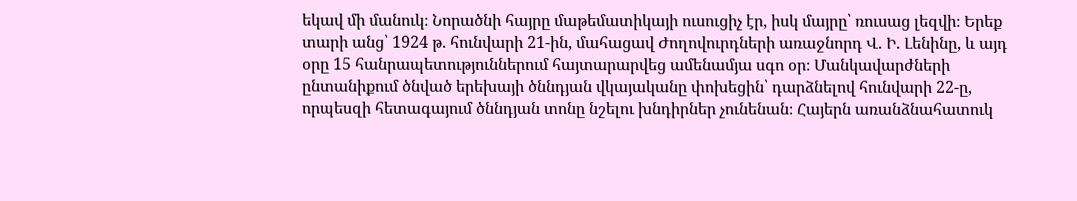եկավ մի մանուկ։ Նորածնի հայրը մաթեմատիկայի ուսուցիչ էր, իսկ մայրը՝ ռուսաց լեզվի։ Երեք տարի անց՝ 1924 թ. հունվարի 21-ին, մահացավ Ժողովուրդների առաջնորդ Վ. Ի. Լենինը, և այդ օրը 15 հանրապետություններում հայտարարվեց ամենամյա սգո օր։ Մանկավարժների ընտանիքում ծնված երեխայի ծննդյան վկայականը փոխեցին՝ դարձնելով հունվարի 22-ը, որպեսզի հետագայում ծննդյան տոնը նշելու խնդիրներ չունենան։ Հայերն առանձնահատուկ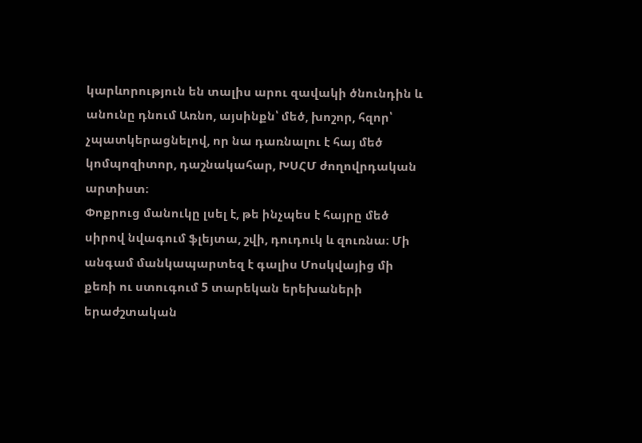կարևորություն են տալիս արու զավակի ծնունդին և անունը դնում Առնո, այսինքն՝ մեծ, խոշոր, հզոր՝ չպատկերացնելով, որ նա դառնալու է հայ մեծ կոմպոզիտոր, դաշնակահար, ԽՍՀՄ ժողովրդական արտիստ։
Փոքրուց մանուկը լսել է, թե ինչպես է հայրը մեծ սիրով նվագում ֆլեյտա, շվի, դուդուկ և զուռնա։ Մի անգամ մանկապարտեզ է գալիս Մոսկվայից մի քեռի ու ստուգում 5 տարեկան երեխաների երաժշտական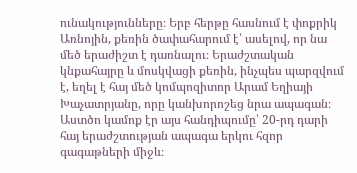ունակությունները։ Երբ հերթը հասնում է փոքրիկ Առնոյին, քեռին ծափահարում է՝ ասելով, որ նա մեծ երաժիշտ է դառնալու։ Երաժշտական կնքահայրը և մոսկվացի քեռին, ինչպես պարզվում է, եղել է հայ մեծ կոմպոզիտոր Արամ Եղիայի Խաչատրյանը, որը կանխորոշեց նրա ապագան։ Աստծո կամոք էր այս հանդիպումը՝ 20-րդ դարի հայ երաժշտության ապագա երկու հզոր գագաթների միջև։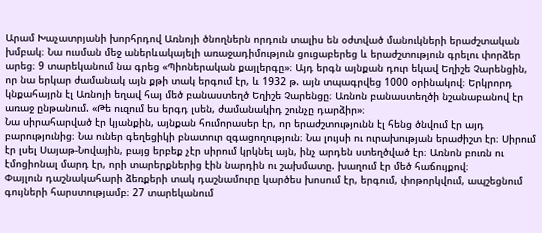Արամ Խաչատրյանի խորհրդով Առնոյի ծնողներն որդուն տալիս են օժտված մանուկների երաժշտական խմբակ։ Նա ուսման մեջ աներևակայելի առաջադիմություն ցուցաբերեց և երաժշտություն գրելու փորձեր արեց։ 9 տարեկանում նա գրեց «Պիոներական քայլերգը»։ Այդ երգն այնքան դուր եկավ Եղիշե Չարենցին, որ նա երկար ժամանակ այն քթի տակ երգում էր, և 1932 թ. այն տպագրվեց 1000 օրինակով։ Երկրորդ կնքահայրն էլ Առնոյի եղավ հայ մեծ բանաստեղծ Եղիշե Չարենցը։ Առնոն բանաստեղծի նշանաբանով էր առաջ ընթանում. «Թե ուզում ես երգդ լսեն, ժամանակիդ շունչը դարձիր»։
Նա սիրահարված էր կյանքին, այնքան հումորասեր էր, որ երաժշտությունն էլ հենց ծնվում էր այդ բարությունից։ Նա ուներ գեղեցիկի բնատուր զգացողություն։ Նա լույսի ու ուրախության երաժիշտ էր։ Սիրում էր լսել Սայաթ-Նովային, բայց երբեք չէր սիրում կրկնել այն, ինչ արդեն ստեղծված էր։ Առնոն բուռն ու էմոցիոնալ մարդ էր, որի տարերքներից էին նարդին ու շախմատը. խաղում էր մեծ հաճույքով։
Փայլուն դաշնակահարի ձեռքերի տակ դաշնամուրը կարծես խոսում էր, երգում, փոթորկվում, ապշեցնում գույների հարստությամբ։ 27 տարեկանում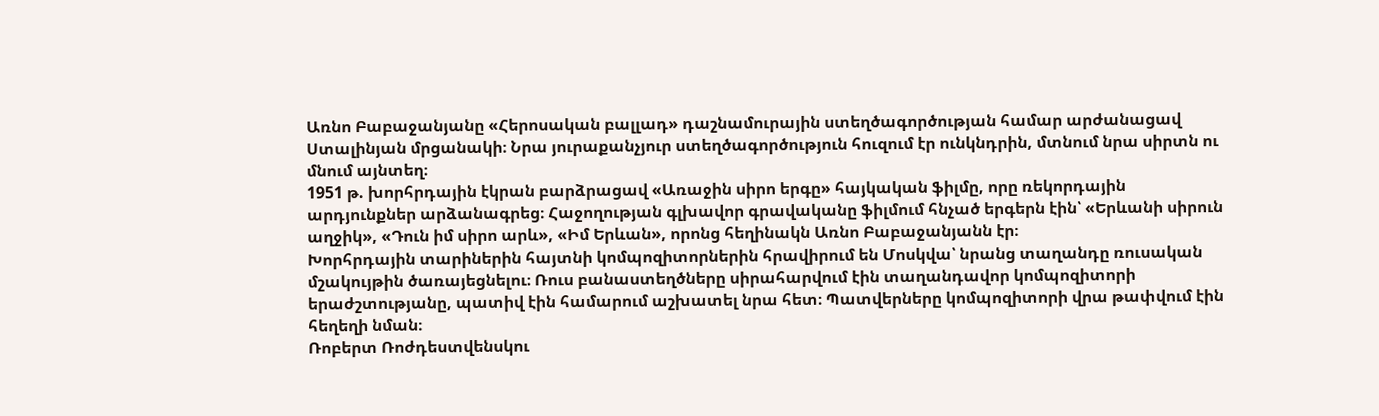Առնո Բաբաջանյանը «Հերոսական բալլադ» դաշնամուրային ստեղծագործության համար արժանացավ Ստալինյան մրցանակի։ Նրա յուրաքանչյուր ստեղծագործություն հուզում էր ունկնդրին, մտնում նրա սիրտն ու մնում այնտեղ։
1951 թ. խորհրդային էկրան բարձրացավ «Առաջին սիրո երգը» հայկական ֆիլմը, որը ռեկորդային արդյունքներ արձանագրեց։ Հաջողության գլխավոր գրավականը ֆիլմում հնչած երգերն էին՝ «Երևանի սիրուն աղջիկ», «Դուն իմ սիրո արև», «Իմ Երևան», որոնց հեղինակն Առնո Բաբաջանյանն էր։
Խորհրդային տարիներին հայտնի կոմպոզիտորներին հրավիրում են Մոսկվա՝ նրանց տաղանդը ռուսական մշակույթին ծառայեցնելու։ Ռուս բանաստեղծները սիրահարվում էին տաղանդավոր կոմպոզիտորի երաժշտությանը, պատիվ էին համարում աշխատել նրա հետ։ Պատվերները կոմպոզիտորի վրա թափվում էին հեղեղի նման։
Ռոբերտ Ռոժդեստվենսկու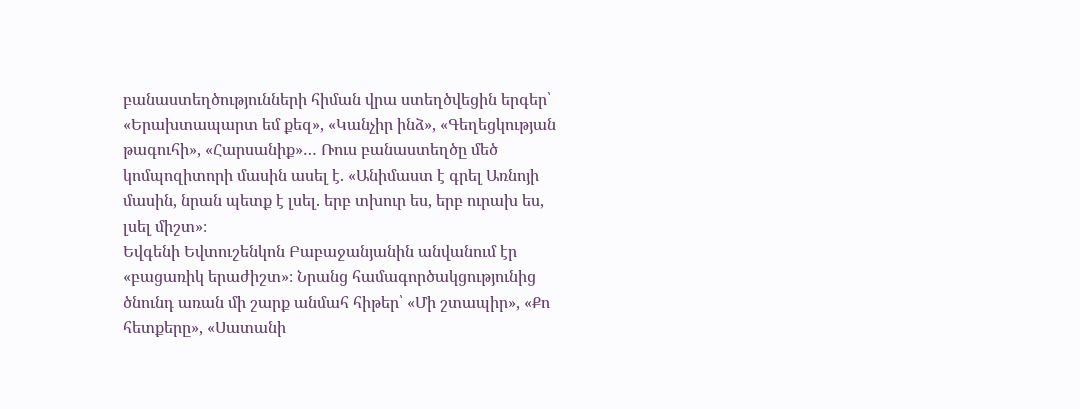բանաստեղծությունների հիման վրա ստեղծվեցին երգեր՝ «Երախտապարտ եմ քեզ», «Կանչիր ինձ», «Գեղեցկության թագուհի», «Հարսանիք»… Ռուս բանաստեղծը մեծ կոմպոզիտորի մասին ասել է. «Անիմաստ է գրել Առնոյի մասին, նրան պետք է լսել. երբ տխուր ես, երբ ուրախ ես, լսել միշտ»։
Եվգենի Եվտուշենկոն Բաբաջանյանին անվանում էր «բացառիկ երաժիշտ»։ Նրանց համագործակցությունից ծնունդ առան մի շարք անմահ հիթեր՝ «Մի շտապիր», «Քո հետքերը», «Սատանի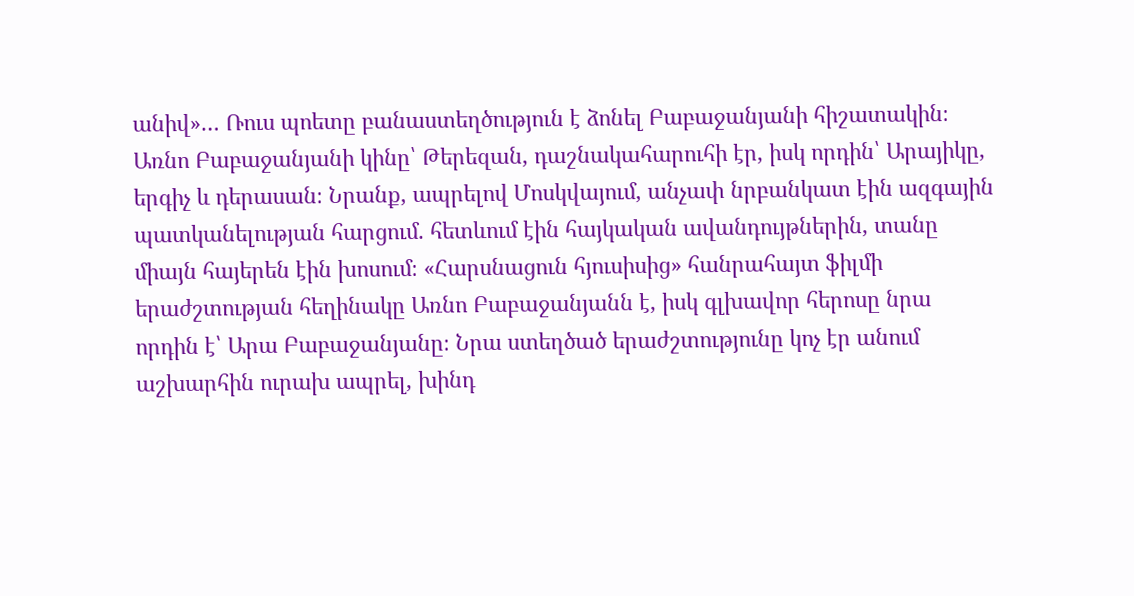անիվ»… Ռուս պոետը բանաստեղծություն է ձոնել Բաբաջանյանի հիշատակին։
Առնո Բաբաջանյանի կինը՝ Թերեզան, դաշնակահարուհի էր, իսկ որդին՝ Արայիկը, երգիչ և դերասան։ Նրանք, ապրելով Մոսկվայում, անչափ նրբանկատ էին ազգային պատկանելության հարցում. հետևում էին հայկական ավանդույթներին, տանը միայն հայերեն էին խոսում։ «Հարսնացուն հյուսիսից» հանրահայտ ֆիլմի երաժշտության հեղինակը Առնո Բաբաջանյանն է, իսկ գլխավոր հերոսը նրա որդին է՝ Արա Բաբաջանյանը։ Նրա ստեղծած երաժշտությունը կոչ էր անում աշխարհին ուրախ ապրել, խինդ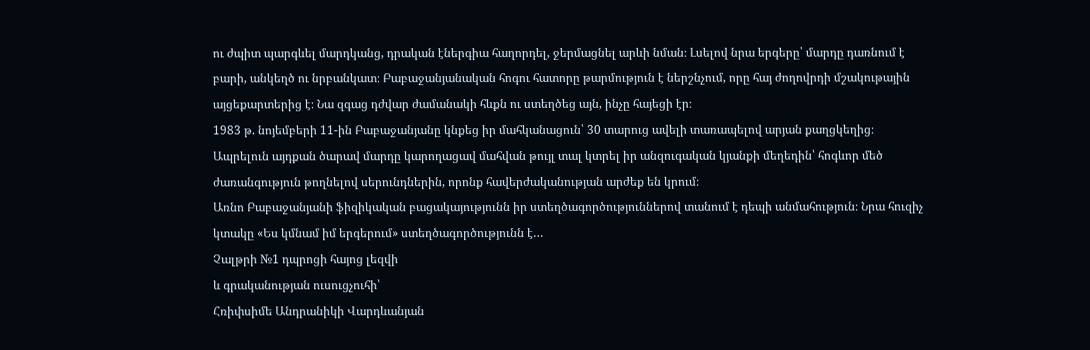ու ժպիտ պարգևել մարդկանց, դրական էներգիա հաղորդել, ջերմացնել արևի նման։ Լսելով նրա երգերը՝ մարդը դառնում է բարի, անկեղծ ու նրբանկատ։ Բաբաջանյանական հոգու հատորը թարմություն է ներշնչում, որը հայ ժողովրդի մշակութային այցեքարտերից է։ Նա զգաց դժվար ժամանակի հևքն ու ստեղծեց այն, ինչը հայեցի էր։
1983 թ. նոյեմբերի 11-ին Բաբաջանյանը կնքեց իր մահկանացուն՝ 30 տարուց ավելի տառապելով արյան քաղցկեղից։ Ապրելուն այդքան ծարավ մարդը կարողացավ մահվան թույլ տալ կտրել իր անզուգական կյանքի մեղեդին՝ հոգևոր մեծ ժառանգություն թողնելով սերունդներին, որոնք հավերժականության արժեք են կրում։
Առնո Բաբաջանյանի ֆիզիկական բացակայությունն իր ստեղծագործություններով տանում է դեպի անմահություն։ Նրա հուզիչ կտակը «Ես կմնամ իմ երգերում» ստեղծագործությունն է…
Չալթրի №1 դպրոցի հայոց լեզվի
և գրականության ուսուցչուհի՝
Հռիփսիմե Անդրանիկի Վարդևանյան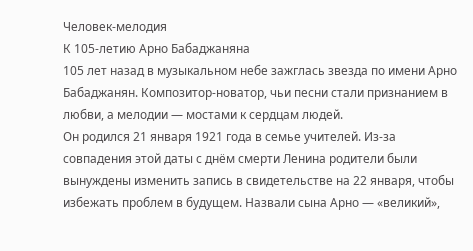Человек-мелодия
К 105-летию Арно Бабаджаняна
105 лет назад в музыкальном небе зажглась звезда по имени Арно Бабаджанян. Композитор-новатор, чьи песни стали признанием в любви, а мелодии — мостами к сердцам людей.
Он родился 21 января 1921 года в семье учителей. Из-за совпадения этой даты с днём смерти Ленина родители были вынуждены изменить запись в свидетельстве на 22 января, чтобы избежать проблем в будущем. Назвали сына Арно — «великий»,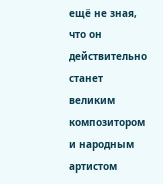ещё не зная, что он действительно станет великим композитором и народным артистом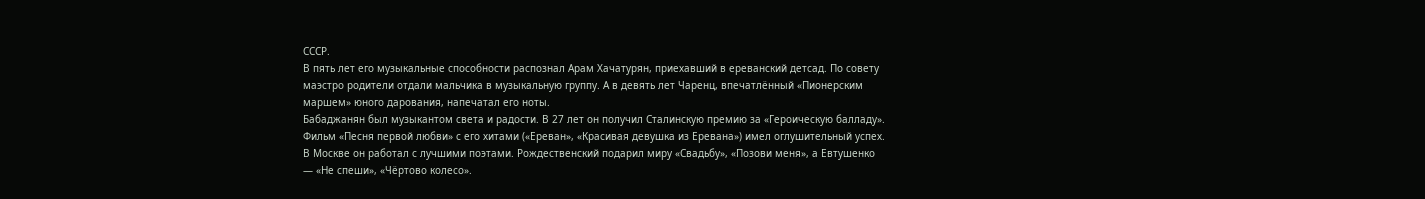СССР.
В пять лет его музыкальные способности распознал Арам Хачатурян, приехавший в ереванский детсад. По совету маэстро родители отдали мальчика в музыкальную группу. А в девять лет Чаренц, впечатлённый «Пионерским маршем» юного дарования, напечатал его ноты.
Бабаджанян был музыкантом света и радости. В 27 лет он получил Сталинскую премию за «Героическую балладу». Фильм «Песня первой любви» с его хитами («Ереван», «Красивая девушка из Еревана») имел оглушительный успех.
В Москве он работал с лучшими поэтами. Рождественский подарил миру «Свадьбу», «Позови меня», а Евтушенко — «Не спеши», «Чёртово колесо».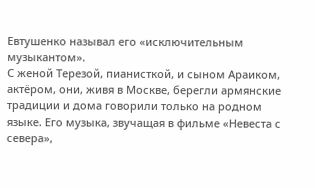Евтушенко называл его «исключительным музыкантом».
С женой Терезой, пианисткой, и сыном Араиком, актёром, они, живя в Москве, берегли армянские традиции и дома говорили только на родном языке. Его музыка, звучащая в фильме «Невеста с севера»,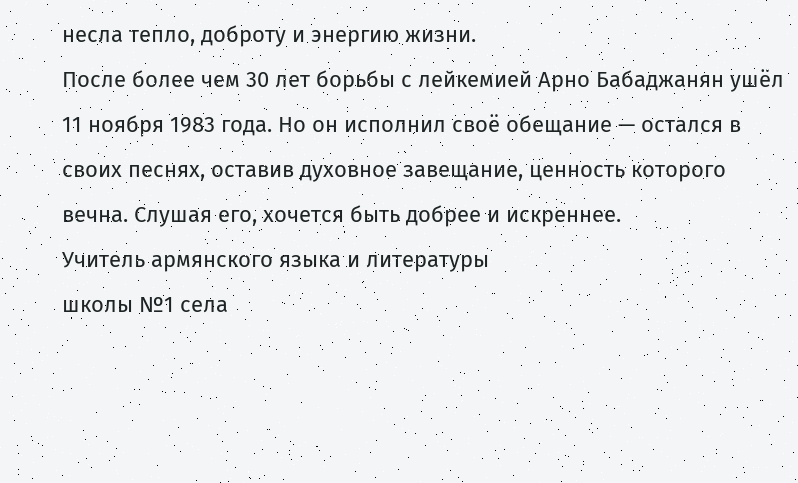несла тепло, доброту и энергию жизни.
После более чем 30 лет борьбы с лейкемией Арно Бабаджанян ушёл 11 ноября 1983 года. Но он исполнил своё обещание — остался в своих песнях, оставив духовное завещание, ценность которого вечна. Слушая его, хочется быть добрее и искреннее.
Учитель армянского языка и литературы
школы №1 села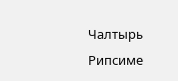Чалтырь
Рипсиме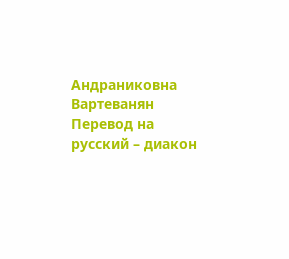Андраниковна Вартеванян
Перевод на русский – диакон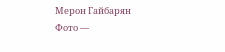Мерон Гайбарян
Фото —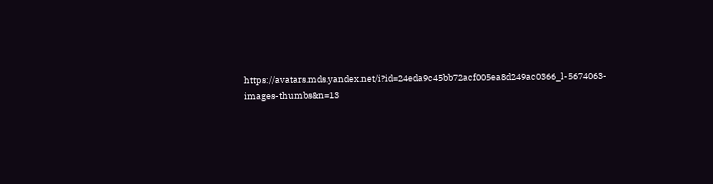https://avatars.mds.yandex.net/i?id=24eda9c45bb72acf005ea8d249ac0366_l-5674063-images-thumbs&n=13